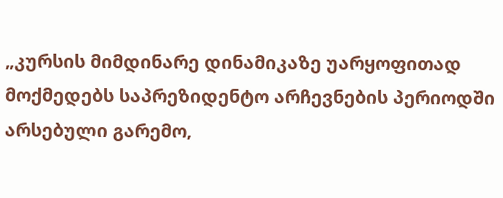„კურსის მიმდინარე დინამიკაზე უარყოფითად მოქმედებს საპრეზიდენტო არჩევნების პერიოდში არსებული გარემო,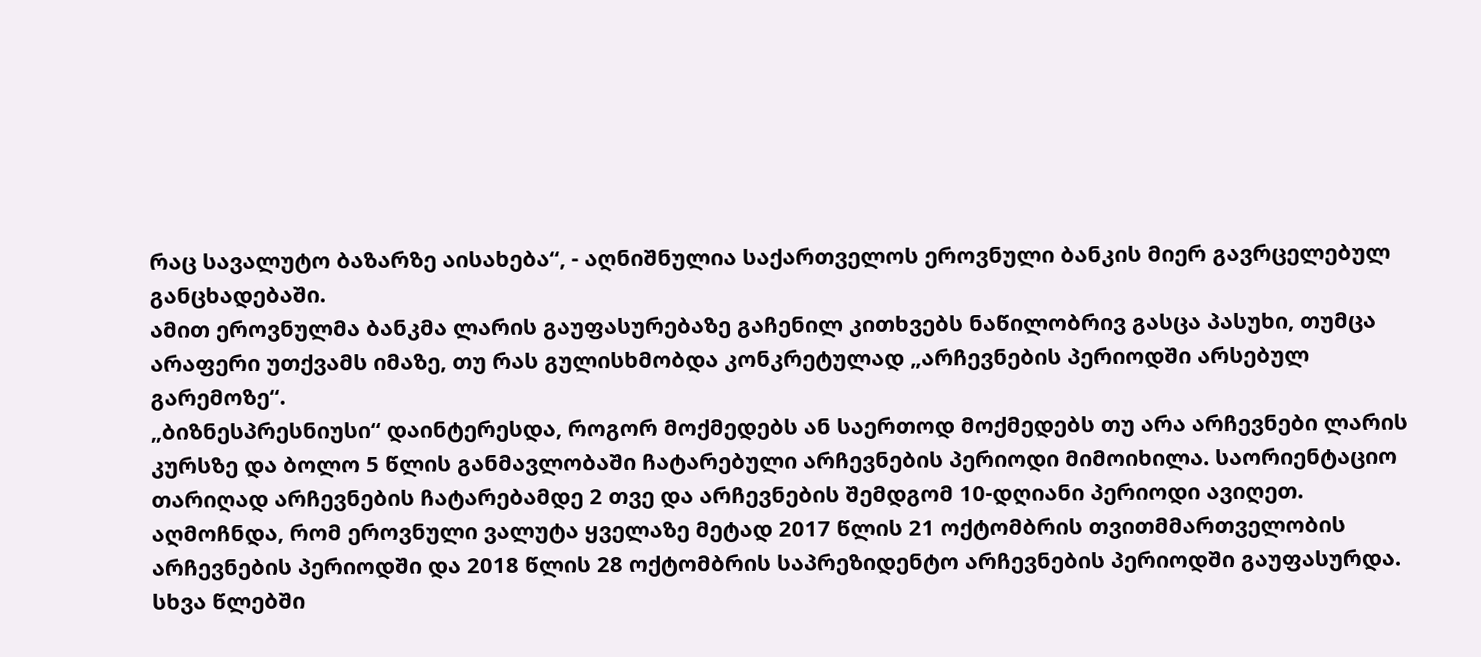რაც სავალუტო ბაზარზე აისახება“, - აღნიშნულია საქართველოს ეროვნული ბანკის მიერ გავრცელებულ განცხადებაში.
ამით ეროვნულმა ბანკმა ლარის გაუფასურებაზე გაჩენილ კითხვებს ნაწილობრივ გასცა პასუხი, თუმცა არაფერი უთქვამს იმაზე, თუ რას გულისხმობდა კონკრეტულად „არჩევნების პერიოდში არსებულ გარემოზე“.
„ბიზნესპრესნიუსი“ დაინტერესდა, როგორ მოქმედებს ან საერთოდ მოქმედებს თუ არა არჩევნები ლარის კურსზე და ბოლო 5 წლის განმავლობაში ჩატარებული არჩევნების პერიოდი მიმოიხილა. საორიენტაციო თარიღად არჩევნების ჩატარებამდე 2 თვე და არჩევნების შემდგომ 10-დღიანი პერიოდი ავიღეთ.
აღმოჩნდა, რომ ეროვნული ვალუტა ყველაზე მეტად 2017 წლის 21 ოქტომბრის თვითმმართველობის არჩევნების პერიოდში და 2018 წლის 28 ოქტომბრის საპრეზიდენტო არჩევნების პერიოდში გაუფასურდა. სხვა წლებში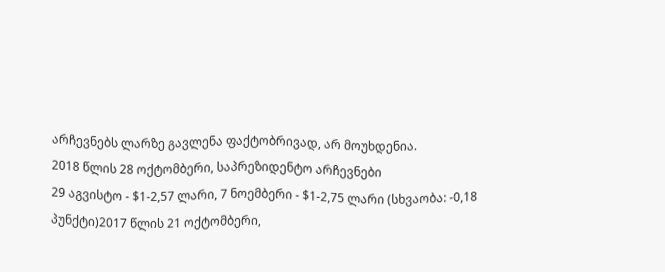არჩევნებს ლარზე გავლენა ფაქტობრივად, არ მოუხდენია.
2018 წლის 28 ოქტომბერი, საპრეზიდენტო არჩევნები
29 აგვისტო - $1-2,57 ლარი, 7 ნოემბერი - $1-2,75 ლარი (სხვაობა: -0,18 პუნქტი)2017 წლის 21 ოქტომბერი,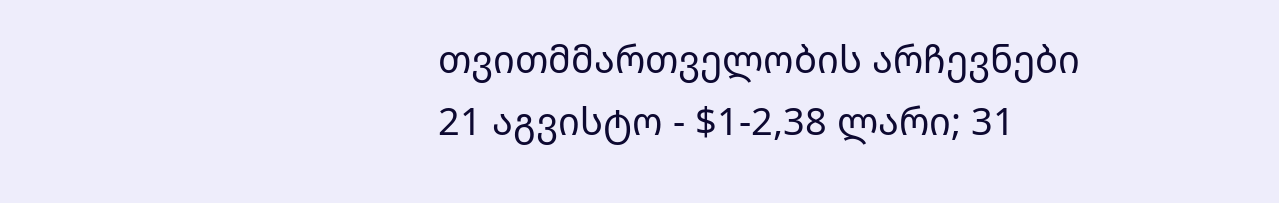თვითმმართველობის არჩევნები
21 აგვისტო - $1-2,38 ლარი; 31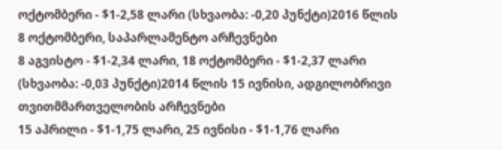ოქტომბერი - $1-2,58 ლარი (სხვაობა: -0,20 პუნქტი)2016 წლის 8 ოქტომბერი, საპარლამენტო არჩევნები
8 აგვისტო - $1-2,34 ლარი, 18 ოქტომბერი - $1-2,37 ლარი (სხვაობა: -0,03 პუნქტი)2014 წლის 15 ივნისი, ადგილობრივი თვითმმართველობის არჩევნები
15 აპრილი - $1-1,75 ლარი, 25 ივნისი - $1-1,76 ლარი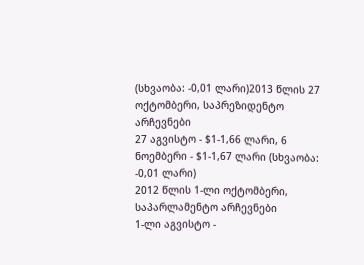(სხვაობა: -0,01 ლარი)2013 წლის 27 ოქტომბერი, საპრეზიდენტო არჩევნები
27 აგვისტო - $1-1,66 ლარი, 6 ნოემბერი - $1-1,67 ლარი (სხვაობა: -0,01 ლარი)
2012 წლის 1-ლი ოქტომბერი, საპარლამენტო არჩევნები
1-ლი აგვისტო -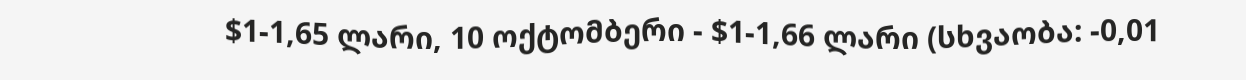$1-1,65 ლარი, 10 ოქტომბერი - $1-1,66 ლარი (სხვაობა: -0,01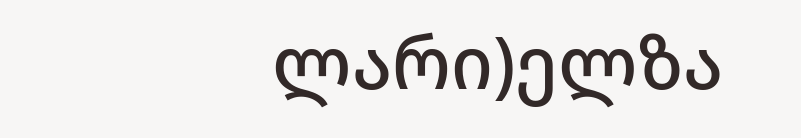ლარი)ელზა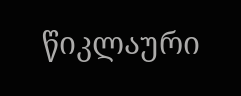წიკლაური